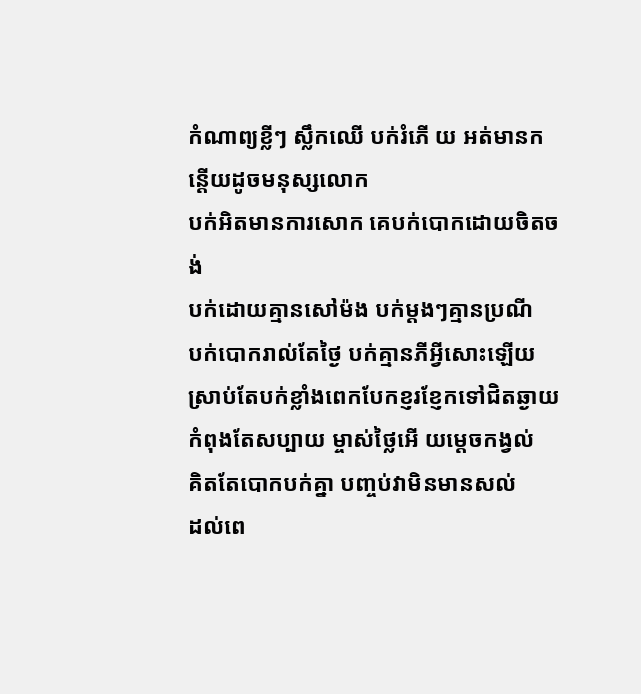កំណាព្យខ្លីៗ ស្លឹកឈើ បក់រំភើ យ អត់មានកន្តើយដូចមនុស្សលោក
បក់អិតមានការសោក គេបក់បោកដោយចិតចង់
បក់ដោយគ្មានសៅម៉ង បក់ម្តងៗគ្មានប្រណី
បក់បោករាល់តែថ្ងៃ បក់គ្មានភីអ្វីសោះឡើយ ស្រាប់តែបក់ខ្លាំងពេកបែកខ្ញរខ្ញែកទៅជិតឆ្ងាយ
កំពុងតែសប្បាយ ម្ចាស់ថ្លៃអើ យមេ្តចកង្វល់
គិតតែបោកបក់គ្នា បញ្ចប់វាមិនមានសល់
ដល់ពេ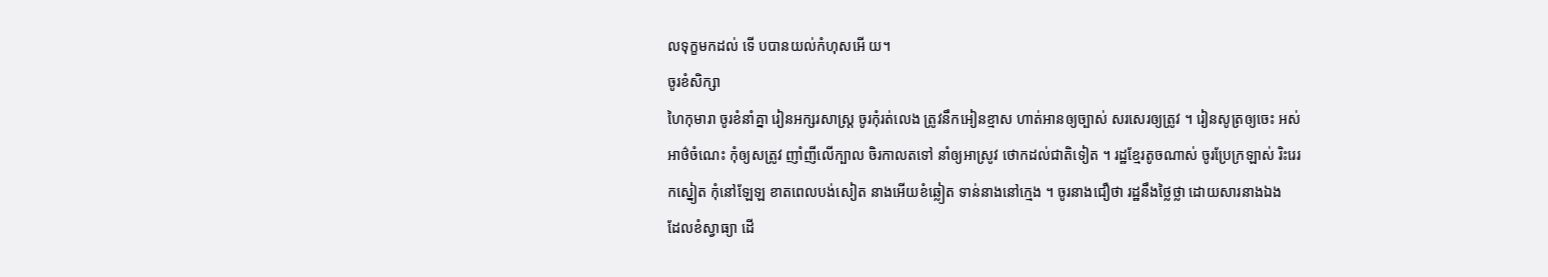លទុក្ខមកដល់ ទើ បបានយល់កំហុសអើ យ។
ចូរខំសិក្សា
ហៃកុមារា ចូរខំនាំគ្នា រៀនអក្សរសាស្រ្ត ចូរកុំរត់លេង ត្រូវនឹកអៀនខ្មាស ហាត់អានឲ្យច្បាស់ សរសេរឲ្យត្រូវ ។ រៀនសូត្រឲ្យចេះ អស់អាថ៌ចំណេះ កុំឲ្យសត្រូវ ញាំញីលើក្បាល ចិរកាលតទៅ នាំឲ្យអាស្រូវ ថោកដល់ជាតិទៀត ។ រដ្ឋខ្មែរតូចណាស់ ចូរប្រែក្រឡាស់ រិះរេរកស្នៀត កុំនៅឡែឡ ខាតពេលបង់សៀត នាងអើយខំឆ្លៀត ទាន់នាងនៅក្មេង ។ ចូរនាងជឿថា រដ្ឋនឹងថ្លៃថ្លា ដោយសារនាងឯង
ដែលខំស្វាធ្យា ដើ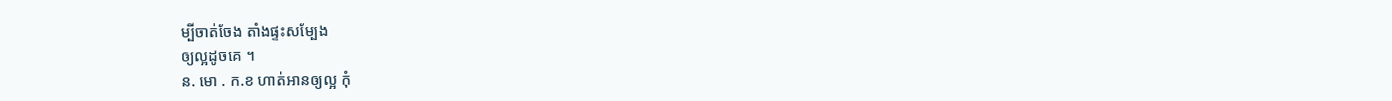ម្បីចាត់ចែង តាំងផ្ទះសម្បែង
ឲ្យល្អដូចគេ ។
ន. មោ . ក.ខ ហាត់អានឲ្យល្អ កុំ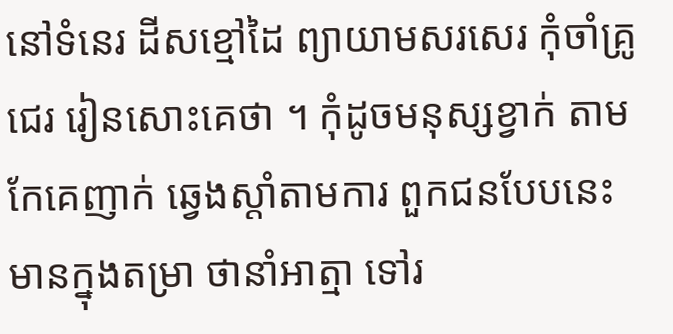នៅទំនេរ ដីសខ្មៅដៃ ព្យាយាមសរសេរ កុំចាំគ្រូជេរ រៀនសោះគេថា ។ កុំដូចមនុស្សខ្វាក់ តាមកែគេញាក់ ឆ្វេងស្ដាំតាមការ ពួកជនបែបនេះ មានក្នុងតម្រា ថានាំអាត្មា ទៅរ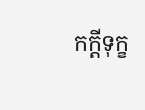កក្ដីទុក្ខ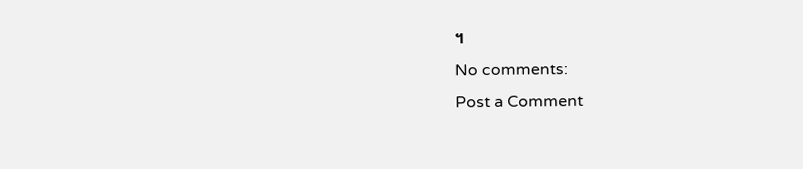។
No comments:
Post a Comment